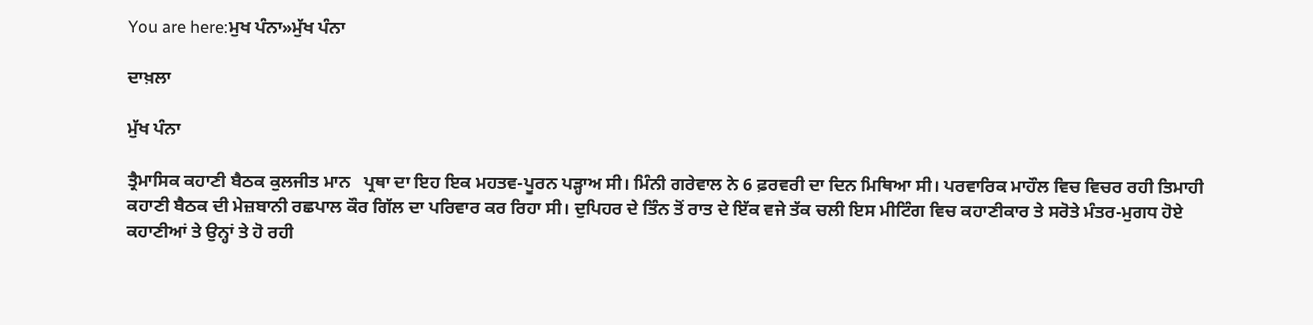You are here:ਮੁਖ ਪੰਨਾ»ਮੁੱਖ ਪੰਨਾ

ਦਾਖ਼ਲਾ

ਮੁੱਖ ਪੰਨਾ

ਤ੍ਰੈਮਾਸਿਕ ਕਹਾਣੀ ਬੈਠਕ ਕੁਲਜੀਤ ਮਾਨ   ਪ੍ਰਥਾ ਦਾ ਇਹ ਇਕ ਮਹਤਵ-ਪੂਰਨ ਪੜ੍ਹਾਅ ਸੀ। ਮਿੰਨੀ ਗਰੇਵਾਲ ਨੇ 6 ਫ਼ਰਵਰੀ ਦਾ ਦਿਨ ਮਿਥਿਆ ਸੀ। ਪਰਵਾਰਿਕ ਮਾਹੌਲ ਵਿਚ ਵਿਚਰ ਰਹੀ ਤਿਮਾਹੀ ਕਹਾਣੀ ਬੈਠਕ ਦੀ ਮੇਜ਼ਬਾਨੀ ਰਛਪਾਲ ਕੌਰ ਗਿੱਲ ਦਾ ਪਰਿਵਾਰ ਕਰ ਰਿਹਾ ਸੀ। ਦੁਪਿਹਰ ਦੇ ਤਿੰਨ ਤੋਂ ਰਾਤ ਦੇ ਇੱਕ ਵਜੇ ਤੱਕ ਚਲੀ ਇਸ ਮੀਟਿੰਗ ਵਿਚ ਕਹਾਣੀਕਾਰ ਤੇ ਸਰੋਤੇ ਮੰਤਰ-ਮੁਗਧ ਹੋਏ ਕਹਾਣੀਆਂ ਤੇ ਉਨ੍ਹਾਂ ਤੇ ਹੋ ਰਹੀ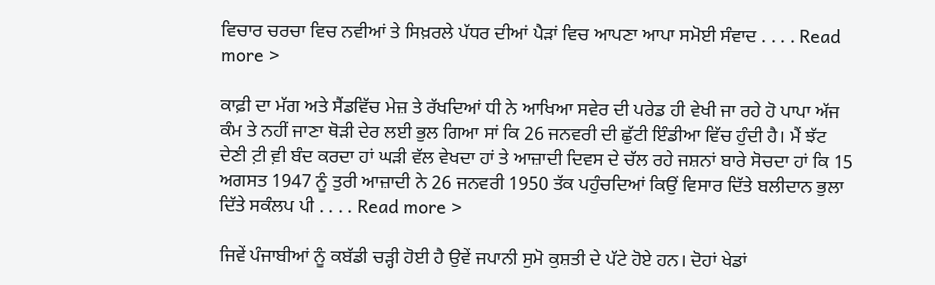ਵਿਚਾਰ ਚਰਚਾ ਵਿਚ ਨਵੀਆਂ ਤੇ ਸਿਖ਼ਰਲੇ ਪੱਧਰ ਦੀਆਂ ਪੈੜਾਂ ਵਿਚ ਆਪਣਾ ਆਪਾ ਸਮੋਈ ਸੰਵਾਦ . . . . Read more >

ਕਾਫ਼ੀ ਦਾ ਮੱਗ ਅਤੇ ਸੈਂਡਵਿੱਚ ਮੇਜ਼ ਤੇ ਰੱਖਦਿਆਂ ਧੀ ਨੇ ਆਖਿਆ ਸਵੇਰ ਦੀ ਪਰੇਡ ਹੀ ਵੇਖੀ ਜਾ ਰਹੇ ਹੋ ਪਾਪਾ ਅੱਜ ਕੰਮ ਤੇ ਨਹੀਂ ਜਾਣਾ ਥੋੜੀ ਦੇਰ ਲਈ ਭੁਲ ਗਿਆ ਸਾਂ ਕਿ 26 ਜਨਵਰੀ ਦੀ ਛੁੱਟੀ ਇੰਡੀਆ ਵਿੱਚ ਹੁੰਦੀ ਹੈ। ਮੈਂ ਝੱਟ ਦੇਣੀ ਟ਼ੀ ਵ਼ੀ ਬੰਦ ਕਰਦਾ ਹਾਂ ਘੜੀ ਵੱਲ ਵੇਖਦਾ ਹਾਂ ਤੇ ਆਜ਼ਾਦੀ ਦਿਵਸ ਦੇ ਚੱਲ ਰਹੇ ਜਸ਼ਨਾਂ ਬਾਰੇ ਸੋਚਦਾ ਹਾਂ ਕਿ 15 ਅਗਸਤ 1947 ਨੂੰ ਤੁਰੀ ਆਜ਼ਾਦੀ ਨੇ 26 ਜਨਵਰੀ 1950 ਤੱਕ ਪਹੁੰਚਦਿਆਂ ਕਿਉਂ ਵਿਸਾਰ ਦਿੱਤੇ ਬਲੀਦਾਨ ਭੁਲਾ ਦਿੱਤੇ ਸਕੰਲਪ ਪੀ . . . . Read more >

ਜਿਵੇਂ ਪੰਜਾਬੀਆਂ ਨੂੰ ਕਬੱਡੀ ਚੜ੍ਹੀ ਹੋਈ ਹੈ ਉਵੇਂ ਜਪਾਨੀ ਸੁਮੋ ਕੁਸ਼ਤੀ ਦੇ ਪੱਟੇ ਹੋਏ ਹਨ। ਦੋਹਾਂ ਖੇਡਾਂ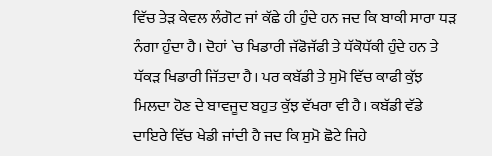ਵਿੱਚ ਤੇੜ ਕੇਵਲ ਲੰਗੋਟ ਜਾਂ ਕੱਛੇ ਹੀ ਹੁੰਦੇ ਹਨ ਜਦ ਕਿ ਬਾਕੀ ਸਾਰਾ ਧੜ ਨੰਗਾ ਹੁੰਦਾ ਹੈ। ਦੋਹਾਂ `ਚ ਖਿਡਾਰੀ ਜੱਫੋਜੱਫੀ ਤੇ ਧੱਕੋਧੱਕੀ ਹੁੰਦੇ ਹਨ ਤੇ ਧੱਕੜ ਖਿਡਾਰੀ ਜਿੱਤਦਾ ਹੈ। ਪਰ ਕਬੱਡੀ ਤੇ ਸੁਮੋ ਵਿੱਚ ਕਾਫੀ ਕੁੱਝ ਮਿਲਦਾ ਹੋਣ ਦੇ ਬਾਵਜੂਦ ਬਹੁਤ ਕੁੱਝ ਵੱਖਰਾ ਵੀ ਹੈ। ਕਬੱਡੀ ਵੱਡੇ ਦਾਇਰੇ ਵਿੱਚ ਖੇਡੀ ਜਾਂਦੀ ਹੈ ਜਦ ਕਿ ਸੁਮੋ ਛੋਟੇ ਜਿਹੇ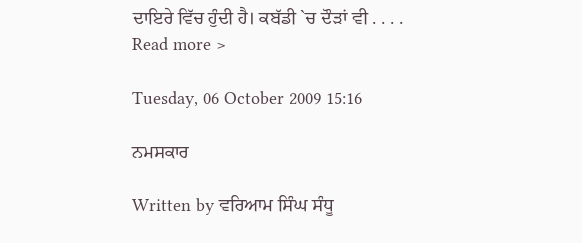ਦਾਇਰੇ ਵਿੱਚ ਹੁੰਦੀ ਹੈ। ਕਬੱਡੀ `ਚ ਦੌੜਾਂ ਵੀ . . . . Read more >

Tuesday, 06 October 2009 15:16

ਨਮਸਕਾਰ

Written by ਵਰਿਆਮ ਸਿੰਘ ਸੰਧੂ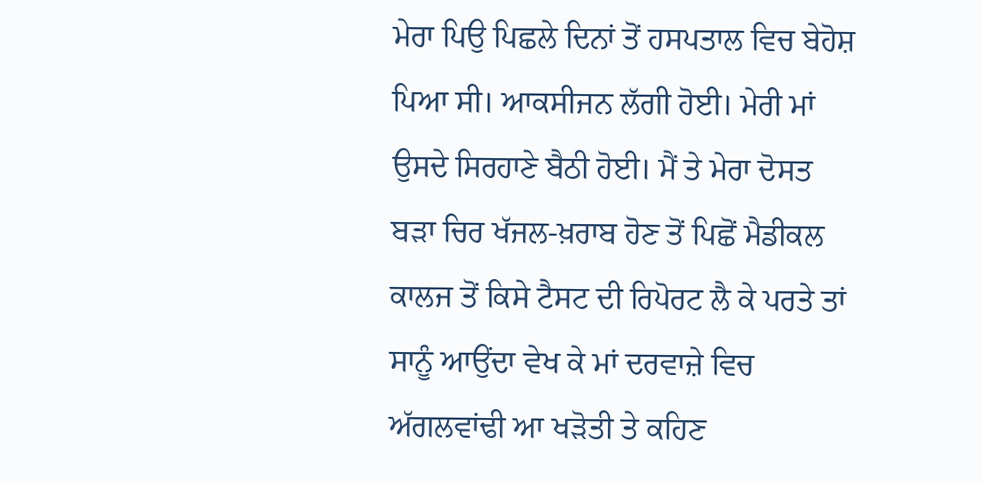ਮੇਰਾ ਪਿਉ ਪਿਛਲੇ ਦਿਨਾਂ ਤੋਂ ਹਸਪਤਾਲ ਵਿਚ ਬੇਹੋਸ਼ ਪਿਆ ਸੀ। ਆਕਸੀਜਨ ਲੱਗੀ ਹੋਈ। ਮੇਰੀ ਮਾਂ ਉਸਦੇ ਸਿਰਹਾਣੇ ਬੈਠੀ ਹੋਈ। ਮੈਂ ਤੇ ਮੇਰਾ ਦੋਸਤ ਬੜਾ ਚਿਰ ਖੱਜਲ-ਖ਼ਰਾਬ ਹੋਣ ਤੋਂ ਪਿਛੋਂ ਮੈਡੀਕਲ ਕਾਲਜ ਤੋਂ ਕਿਸੇ ਟੈਸਟ ਦੀ ਰਿਪੋਰਟ ਲੈ ਕੇ ਪਰਤੇ ਤਾਂ ਸਾਨੂੰ ਆਉਂਦਾ ਵੇਖ ਕੇ ਮਾਂ ਦਰਵਾਜ਼ੇ ਵਿਚ ਅੱਗਲਵਾਂਢੀ ਆ ਖੜੋਤੀ ਤੇ ਕਹਿਣ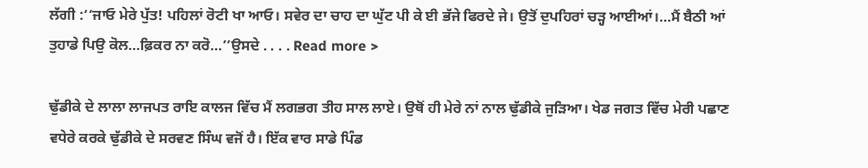ਲੱਗੀ :‘‘ਜਾਓ ਮੇਰੇ ਪੁੱਤ! ਪਹਿਲਾਂ ਰੋਟੀ ਖਾ ਆਓ। ਸਵੇਰ ਦਾ ਚਾਹ ਦਾ ਘੁੱਟ ਪੀ ਕੇ ਈ ਭੱਜੇ ਫਿਰਦੇ ਜੇ। ਉਤੋਂ ਦੁਪਹਿਰਾਂ ਚੜ੍ਹ ਆਈਆਂ।…ਮੈਂ ਬੈਠੀ ਆਂ ਤੁਹਾਡੇ ਪਿਉ ਕੋਲ…ਫ਼ਿਕਰ ਨਾ ਕਰੋ…’’ਉਸਦੇ . . . . Read more >

ਢੁੱਡੀਕੇ ਦੇ ਲਾਲਾ ਲਾਜਪਤ ਰਾਇ ਕਾਲਜ ਵਿੱਚ ਮੈਂ ਲਗਭਗ ਤੀਹ ਸਾਲ ਲਾਏ। ਉਥੋਂ ਹੀ ਮੇਰੇ ਨਾਂ ਨਾਲ ਢੁੱਡੀਕੇ ਜੁੜਿਆ। ਖੇਡ ਜਗਤ ਵਿੱਚ ਮੇਰੀ ਪਛਾਣ ਵਧੇਰੇ ਕਰਕੇ ਢੁੱਡੀਕੇ ਦੇ ਸਰਵਣ ਸਿੰਘ ਵਜੋਂ ਹੈ। ਇੱਕ ਵਾਰ ਸਾਡੇ ਪਿੰਡ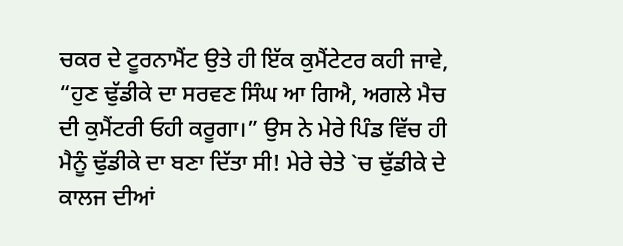ਚਕਰ ਦੇ ਟੂਰਨਾਮੈਂਟ ਉਤੇ ਹੀ ਇੱਕ ਕੁਮੈਂਟੇਟਰ ਕਹੀ ਜਾਵੇ, “ਹੁਣ ਢੁੱਡੀਕੇ ਦਾ ਸਰਵਣ ਸਿੰਘ ਆ ਗਿਐ, ਅਗਲੇ ਮੈਚ ਦੀ ਕੁਮੈਂਟਰੀ ਓਹੀ ਕਰੂਗਾ।” ਉਸ ਨੇ ਮੇਰੇ ਪਿੰਡ ਵਿੱਚ ਹੀ ਮੈਨੂੰ ਢੁੱਡੀਕੇ ਦਾ ਬਣਾ ਦਿੱਤਾ ਸੀ! ਮੇਰੇ ਚੇਤੇ `ਚ ਢੁੱਡੀਕੇ ਦੇ ਕਾਲਜ ਦੀਆਂ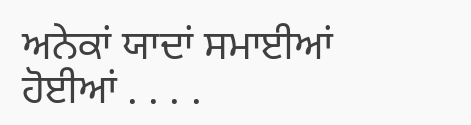ਅਨੇਕਾਂ ਯਾਦਾਂ ਸਮਾਈਆਂ ਹੋਈਆਂ . . . .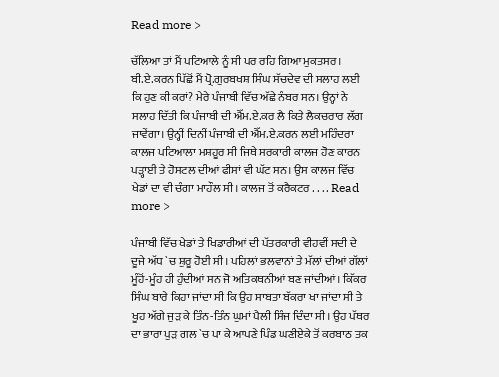Read more >

ਚੱਲਿਆ ਤਾਂ ਮੈਂ ਪਟਿਆਲੇ ਨੂੰ ਸੀ ਪਰ ਰਹਿ ਗਿਆ ਮੁਕਤਸਰ। ਬੀ.ਏ.ਕਰਨ ਪਿੱਛੋਂ ਮੈਂ ਪ੍ਰੋ.ਗੁਰਬਖਸ਼ ਸਿੰਘ ਸੱਚਦੇਵ ਦੀ ਸਲਾਹ ਲਈ ਕਿ ਹੁਣ ਕੀ ਕਰਾਂ? ਮੇਰੇ ਪੰਜਾਬੀ ਵਿੱਚ ਅੱਛੇ ਨੰਬਰ ਸਨ। ਉਨ੍ਹਾਂ ਨੇ ਸਲਾਹ ਦਿੱਤੀ ਕਿ ਪੰਜਾਬੀ ਦੀ ਐੱਮ.ਏ.ਕਰ ਲੈ ਕਿਤੇ ਲੈਕਚਰਾਰ ਲੱਗ ਜਾਵੇਂਗਾ। ਉਨ੍ਹੀਂ ਦਿਨੀਂ ਪੰਜਾਬੀ ਦੀ ਐੱਮ.ਏ.ਕਰਨ ਲਈ ਮਹਿੰਦਰਾ ਕਾਲਜ ਪਟਿਆਲਾ ਮਸ਼ਹੂਰ ਸੀ ਜਿਥੇ ਸਰਕਾਰੀ ਕਾਲਜ ਹੋਣ ਕਾਰਨ ਪੜ੍ਹਾਈ ਤੇ ਹੋਸਟਲ ਦੀਆਂ ਫੀਸਾਂ ਵੀ ਘੱਟ ਸਨ। ਉਸ ਕਾਲਜ ਵਿੱਚ ਖੇਡਾਂ ਦਾ ਵੀ ਚੰਗਾ ਮਾਹੌਲ ਸੀ। ਕਾਲਜ ਤੋਂ ਕਰੈਕਟਰ . . . . Read more >

ਪੰਜਾਬੀ ਵਿੱਚ ਖੇਡਾਂ ਤੇ ਖਿਡਾਰੀਆਂ ਦੀ ਪੱਤਰਕਾਰੀ ਵੀਹਵੀਂ ਸਦੀ ਦੇ ਦੂਜੇ ਅੱਧ `ਚ ਸ਼ੁਰੂ ਹੋਈ ਸੀ। ਪਹਿਲਾਂ ਭਲਵਾਨਾਂ ਤੇ ਮੱਲਾਂ ਦੀਆਂ ਗੱਲਾਂ ਮੂੰਹੋਂ-ਮੂੰਹ ਹੀ ਹੁੰਦੀਆਂ ਸਨ ਜੋ ਅਤਿਕਥਨੀਆਂ ਬਣ ਜਾਂਦੀਆਂ। ਕਿੱਕਰ ਸਿੰਘ ਬਾਰੇ ਕਿਹਾ ਜਾਂਦਾ ਸੀ ਕਿ ਉਹ ਸਾਬਤਾ ਬੱਕਰਾ ਖਾ ਜਾਂਦਾ ਸੀ ਤੇ ਖੂਹ ਅੱਗੇ ਜੁੜ ਕੇ ਤਿੰਨ-ਤਿੰਨ ਘੁਮਾਂ ਪੈਲੀ ਸਿੰਜ ਦਿੰਦਾ ਸੀ। ਉਹ ਪੱਥਰ ਦਾ ਭਾਰਾ ਪੁੜ ਗਲ `ਚ ਪਾ ਕੇ ਆਪਣੇ ਪਿੰਡ ਘਣੀਏਕੇ ਤੋਂ ਕਰਬਾਠ ਤਕ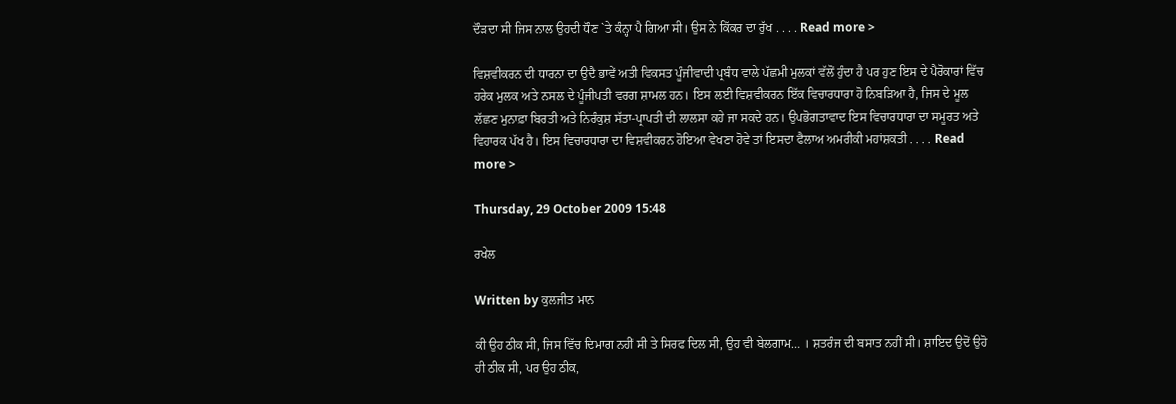ਦੌੜਦਾ ਸੀ ਜਿਸ ਨਾਲ ਉਹਦੀ ਧੌਣ `ਤੇ ਕੰਨ੍ਹਾ ਪੈ ਗਿਆ ਸੀ। ਉਸ ਨੇ ਕਿੱਕਰ ਦਾ ਰੁੱਖ . . . . Read more >

ਵਿਸ਼ਵੀਕਰਨ ਦੀ ਧਾਰਨਾ ਦਾ ਉਦੈ ਭਾਵੇਂ ਅਤੀ ਵਿਕਸਤ ਪੂੰਜੀਵਾਦੀ ਪ੍ਰਬੰਧ ਵਾਲੇ ਪੱਛਮੀ ਮੁਲਕਾਂ ਵੱਲੋਂ ਹੁੰਦਾ ਹੈ ਪਰ ਹੁਣ ਇਸ ਦੇ ਪੈਰੋਕਾਰਾਂ ਵਿੱਚ ਹਰੇਕ ਮੁਲਕ ਅਤੇ ਨਸਲ ਦੇ ਪੂੰਜੀਪਤੀ ਵਰਗ ਸ਼ਾਮਲ ਹਨ। ਇਸ ਲਈ ਵਿਸ਼ਵੀਕਰਨ ਇੱਕ ਵਿਚਾਰਧਾਰਾ ਹੋ ਨਿਬੜਿਆ ਹੈ, ਜਿਸ ਦੇ ਮੂਲ ਲੱਛਣ ਮੁਨਾਫ਼ਾ ਬਿਰਤੀ ਅਤੇ ਨਿਰੰਕੁਸ਼ ਸੱਤਾ-ਪ੍ਰਾਪਤੀ ਦੀ ਲਾਲਸਾ ਕਹੇ ਜਾ ਸਕਦੇ ਹਨ। ਉਪਭੋਗਤਾਵਾਦ ਇਸ ਵਿਚਾਰਧਾਰਾ ਦਾ ਸਮੂਰਤ ਅਤੇ ਵਿਹਾਰਕ ਪੱਖ ਹੈ। ਇਸ ਵਿਚਾਰਧਾਰਾ ਦਾ ਵਿਸ਼ਵੀਕਰਨ ਹੋਇਆ ਵੇਖਣਾ ਹੋਵੇ ਤਾਂ ਇਸਦਾ ਫੈਲਾਅ ਅਮਰੀਕੀ ਮਹਾਂਸ਼ਕਤੀ . . . . Read more >

Thursday, 29 October 2009 15:48

ਰਖੇਲ

Written by ਕੁਲਜੀਤ ਮਾਨ

ਕੀ ਉਹ ਠੀਕ ਸੀ, ਜਿਸ ਵਿੱਚ ਦਿਮਾਗ ਨਹੀਂ ਸੀ ਤੇ ਸਿਰਫ ਦਿਲ ਸੀ, ਉਹ ਵੀ ਬੇਲਗਾਮ… । ਸ਼ਤਰੰਜ ਦੀ ਬਸਾਤ ਨਹੀਂ ਸੀ। ਸ਼ਾਇਦ ਉਦੋਂ ਉਹੋ ਹੀ ਠੀਕ ਸੀ, ਪਰ ਉਹ ਠੀਕ,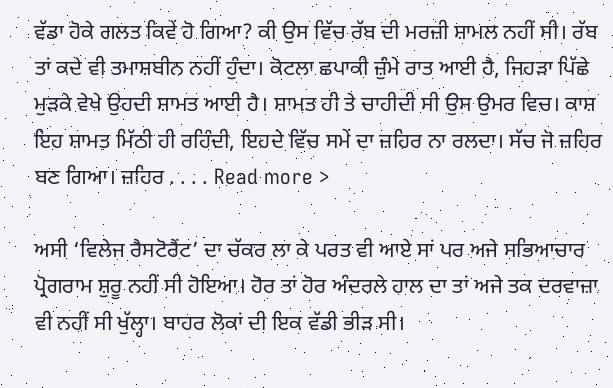ਵੱਡਾ ਹੋਕੇ ਗਲਤ ਕਿਵੇਂ ਹੋ ਗਿਆ? ਕੀ ਉਸ ਵਿੱਚ ਰੱਬ ਦੀ ਮਰਜ਼ੀ ਸ਼ਾਮਲ ਨਹੀਂ ਸੀ। ਰੱਬ ਤਾਂ ਕਦੇ ਵੀ ਤਮਾਸ਼ਬੀਨ ਨਹੀਂ ਹੁੰਦਾ। ਕੋਟਲਾ ਛਪਾਕੀ ਜ਼ੁੰਮੇ ਰਾਤ ਆਈ ਹੈ, ਜਿਹੜਾ ਪਿੱਛੇ ਮੁੜਕੇ ਵੇਖੇ ਉਹਦੀ ਸ਼ਾਮਤ ਆਈ ਹੈ। ਸ਼ਾਮਤ ਹੀ ਤੇ ਚਾਹੀਦੀ ਸੀ ਉਸ ਉਮਰ ਵਿਚ। ਕਾਸ਼ ਇਹ ਸ਼ਾਮਤ ਮਿੱਠੀ ਹੀ ਰਹਿੰਦੀ, ਇਹਦੇ ਵਿੱਚ ਸਮੇਂ ਦਾ ਜ਼ਹਿਰ ਨਾ ਰਲਦਾ। ਸੱਚ ਜੋ ਜ਼ਹਿਰ ਬਣ ਗਿਆ। ਜ਼ਹਿਰ . . . . Read more >

ਅਸੀ ‘ਵਿਲੇਜ ਰੈਸਟੋਰੈਂਟ’ ਦਾ ਚੱਕਰ ਲਾ ਕੇ ਪਰਤ ਵੀ ਆਏ ਸਾਂ ਪਰ ਅਜੇ ਸਭਿਆਚਾਰ ਪ੍ਰੋਗਰਾਮ ਸ਼ੁਰੂ ਨਹੀਂ ਸੀ ਹੋਇਆ। ਹੋਰ ਤਾਂ ਹੋਰ ਅੰਦਰਲੇ ਹਾਲ ਦਾ ਤਾਂ ਅਜੇ ਤਕ ਦਰਵਾਜ਼ਾ ਵੀ ਨਹੀਂ ਸੀ ਖੁੱਲ੍ਹਾ। ਬਾਹਰ ਲੋਕਾਂ ਦੀ ਇਕ ਵੱਡੀ ਭੀੜ ਸੀ।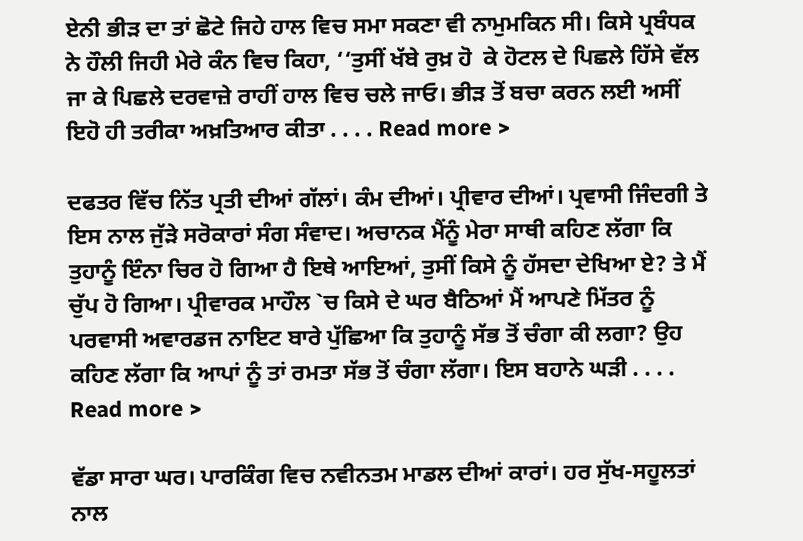ਏਨੀ ਭੀੜ ਦਾ ਤਾਂ ਛੋਟੇ ਜਿਹੇ ਹਾਲ ਵਿਚ ਸਮਾ ਸਕਣਾ ਵੀ ਨਾਮੁਮਕਿਨ ਸੀ। ਕਿਸੇ ਪ੍ਰਬੰਧਕ ਨੇ ਹੌਲੀ ਜਿਹੀ ਮੇਰੇ ਕੰਨ ਵਿਚ ਕਿਹਾ, ‘‘ਤੁਸੀਂ ਖੱਬੇ ਰੁਖ਼ ਹੋ  ਕੇ ਹੋਟਲ ਦੇ ਪਿਛਲੇ ਹਿੱਸੇ ਵੱਲ ਜਾ ਕੇ ਪਿਛਲੇ ਦਰਵਾਜ਼ੇ ਰਾਹੀਂ ਹਾਲ ਵਿਚ ਚਲੇ ਜਾਓ। ਭੀੜ ਤੋਂ ਬਚਾ ਕਰਨ ਲਈ ਅਸੀਂ ਇਹੋ ਹੀ ਤਰੀਕਾ ਅਖ਼ਤਿਆਰ ਕੀਤਾ . . . . Read more >

ਦਫਤਰ ਵਿੱਚ ਨਿੱਤ ਪ੍ਰਤੀ ਦੀਆਂ ਗੱਲਾਂ। ਕੰਮ ਦੀਆਂ। ਪ੍ਰੀਵਾਰ ਦੀਆਂ। ਪ੍ਰਵਾਸੀ ਜਿੰਦਗੀ ਤੇ ਇਸ ਨਾਲ ਜੁੱੜੇ ਸਰੋਕਾਰਾਂ ਸੰਗ ਸੰਵਾਦ। ਅਚਾਨਕ ਮੈਂਨੂੰ ਮੇਰਾ ਸਾਥੀ ਕਹਿਣ ਲੱਗਾ ਕਿ ਤੁਹਾਨੂੰ ਇੰਨਾ ਚਿਰ ਹੋ ਗਿਆ ਹੈ ਇਥੇ ਆਇਆਂ, ਤੁਸੀਂ ਕਿਸੇ ਨੂੰ ਹੱਸਦਾ ਦੇਖਿਆ ਏ? ਤੇ ਮੈਂ ਚੁੱਪ ਹੋ ਗਿਆ। ਪ੍ਰੀਵਾਰਕ ਮਾਹੌਲ `ਚ ਕਿਸੇ ਦੇ ਘਰ ਬੈਠਿਆਂ ਮੈਂ ਆਪਣੇ ਮਿੱਤਰ ਨੂੰ ਪਰਵਾਸੀ ਅਵਾਰਡਜ ਨਾਇਟ ਬਾਰੇ ਪੁੱਛਿਆ ਕਿ ਤੁਹਾਨੂੰ ਸੱਭ ਤੋਂ ਚੰਗਾ ਕੀ ਲਗਾ? ਉਹ ਕਹਿਣ ਲੱਗਾ ਕਿ ਆਪਾਂ ਨੂੰ ਤਾਂ ਰਮਤਾ ਸੱਭ ਤੋਂ ਚੰਗਾ ਲੱਗਾ। ਇਸ ਬਹਾਨੇ ਘੜੀ . . . . Read more >

ਵੱਡਾ ਸਾਰਾ ਘਰ। ਪਾਰਕਿੰਗ ਵਿਚ ਨਵੀਨਤਮ ਮਾਡਲ ਦੀਆਂ ਕਾਰਾਂ। ਹਰ ਸੁੱਖ-ਸਹੂਲਤਾਂ ਨਾਲ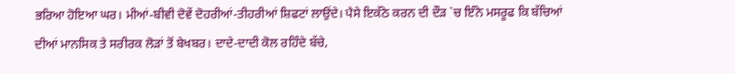ਭਰਿਆ ਹੋਇਆ ਘਰ। ਮੀਆਂ-ਬੀਵੀ ਦੋਵੇਂ ਦੋਹਰੀਆਂ-ਤੀਹਰੀਆਂ ਸ਼ਿਫਟਾਂ ਲਾਉਂਦੇ। ਪੈਸੇ ਇਕੱਠੇ ਕਰਨ ਦੀ ਦੌੜ `ਚ ਇੰਨੇ ਮਸਰੂਫ ਕਿ ਬੱਚਿਆਂ ਦੀਆਂ ਮਾਨਸਿਕ ਤੇ ਸਰੀਰਕ ਲੋੜਾਂ ਤੋਂ ਬੇਖਬਰ। ਦਾਦੇ-ਦਾਦੀ ਕੋਲ ਰਹਿੰਦੇ ਬੱਚੇ,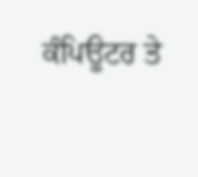ਕੰਪਿਊਟਰ ਤੇ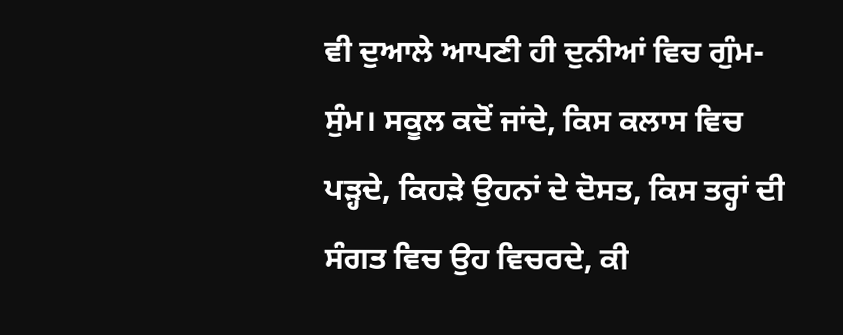ਵੀ ਦੁਆਲੇ ਆਪਣੀ ਹੀ ਦੁਨੀਆਂ ਵਿਚ ਗੁੰਮ-ਸੁੰਮ। ਸਕੂਲ ਕਦੋਂ ਜਾਂਦੇ, ਕਿਸ ਕਲਾਸ ਵਿਚ ਪੜ੍ਹਦੇ, ਕਿਹੜੇ ਉਹਨਾਂ ਦੇ ਦੋਸਤ, ਕਿਸ ਤਰ੍ਹਾਂ ਦੀ ਸੰਗਤ ਵਿਚ ਉਹ ਵਿਚਰਦੇ, ਕੀ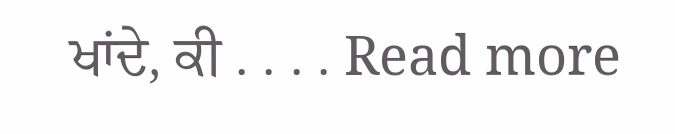ਖਾਂਦੇ, ਕੀ . . . . Read more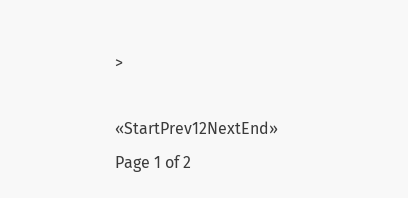>

«StartPrev12NextEnd»
Page 1 of 2